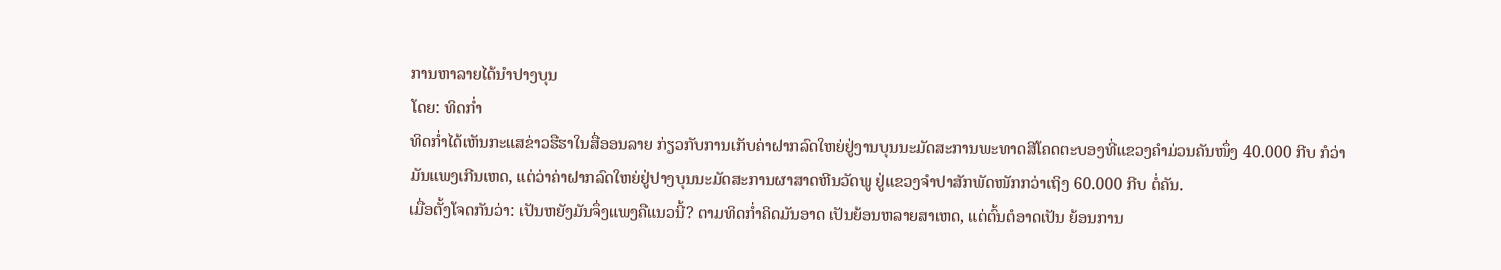ການຫາລາຍໄດ້ນຳປາງບຸນ
ໂດຍ: ທິດກ່ຳ
ທິດກ່ຳໄດ້ເຫັນກະແສຂ່າວຮືຮາໃນສື່ອອນລາຍ ກ່ຽວກັບການເກັບຄ່າຝາກລົດໃຫຍ່ຢູ່ງານບຸນນະມັດສະການພະທາດສີໂຄດຕະບອງທີ່ແຂວງຄຳມ່ວນຄັນໜຶ່ງ 40.000 ກີບ ກໍວ່າມັນແພງເກີນເຫດ, ແຕ່ວ່າຄ່າຝາກລົດໃຫຍ່ຢູ່ປາງບຸນນະມັດສະການຜາສາດຫີນວັດພູ ຢູ່ແຂວງຈຳປາສັກພັດໜັກກວ່າເຖິງ 60.000 ກີບ ຕໍ່ຄັນ.
ເມື່ອຕັ້ງໂຈດກັນວ່າ: ເປັນຫຍັງມັນຈຶ່ງແພງຄືແນວນີ້? ຕາມທິດກ່ຳຄິດມັນອາດ ເປັນຍ້ອນຫລາຍສາເຫດ, ແຕ່ຕົ້ນຕໍອາດເປັນ ຍ້ອນການ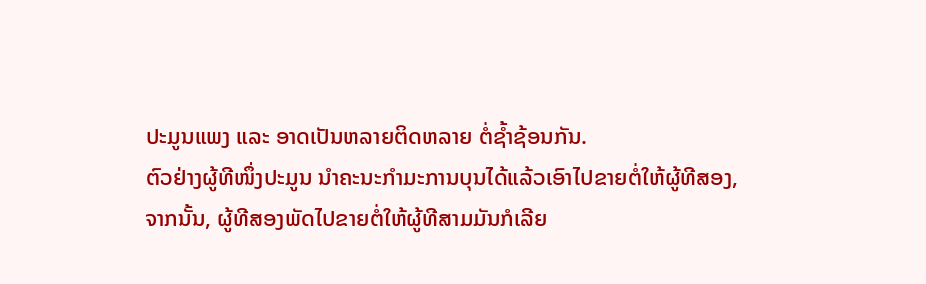ປະມູນແພງ ແລະ ອາດເປັນຫລາຍຕິດຫລາຍ ຕໍ່ຊ້ຳຊ້ອນກັນ.
ຕົວຢ່າງຜູ້ທີໜຶ່ງປະມູນ ນຳຄະນະກຳມະການບຸນໄດ້ແລ້ວເອົາໄປຂາຍຕໍ່ໃຫ້ຜູ້ທີສອງ, ຈາກນັ້ນ, ຜູ້ທີສອງພັດໄປຂາຍຕໍ່ໃຫ້ຜູ້ທີສາມມັນກໍເລີຍ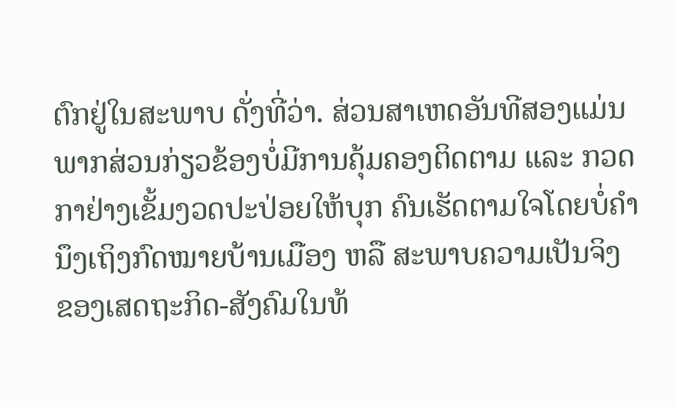ຕົກຢູ່ໃນສະພາບ ດັ່ງທີ່ວ່າ. ສ່ວນສາເຫດອັນທີສອງແມ່ນພາກສ່ວນກ່ຽວຂ້ອງບໍ່ມີການຄຸ້ມຄອງຕິດຕາມ ແລະ ກວດກາຢ່າງເຂັ້ມງວດປະປ່ອຍໃຫ້ບຸກ ຄົນເຮັດຕາມໃຈໂດຍບໍ່ຄຳນຶງເຖິງກົດໝາຍບ້ານເມືອງ ຫລື ສະພາບຄວາມເປັນຈິງ ຂອງເສດຖະກິດ-ສັງຄົມໃນທ້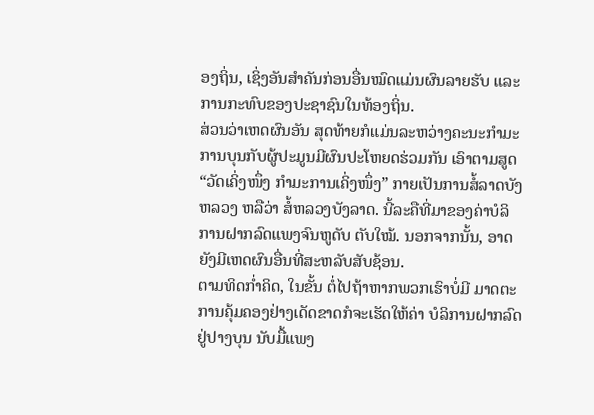ອງຖິ່ນ, ເຊິ່ງອັນສຳຄັນກ່ອນອື່ນໝົດແມ່ນຜົນລາຍຮັບ ແລະ ການກະທົບຂອງປະຊາຊົນໃນທ້ອງຖິ່ນ.
ສ່ວນວ່າເຫດຜົນອັນ ສຸດທ້າຍກໍແມ່ນລະຫວ່າງຄະນະກຳມະການບຸນກັບຜູ້ປະມູນມີຜົນປະໂຫຍດຮ່ວມກັນ ເອົາຕາມສູດ “ວັດເຄິ່ງໜຶ່ງ ກຳມະການເຄິ່ງໜຶ່ງ” ກາຍເປັນການສໍ້ລາດບັງຫລວງ ຫລືວ່າ ສໍ້ຫລວງບັງລາດ. ນີ້ລະຄືທີ່ມາຂອງຄ່າບໍລິ ການຝາກລົດແພງຈົນຫູດັບ ຕັບໃໝ້. ນອກຈາກນັ້ນ, ອາດຍັງມີເຫດຜົນອື່ນທີ່ສະຫລັບສັບຊ້ອນ.
ຕາມທິດກ່ຳຄິດ, ໃນຂັ້ນ ຕໍ່ໄປຖ້າຫາກພວກເຮົາບໍ່ມີ ມາດຕະການຄຸ້ມຄອງຢ່າງເດັດຂາດກໍຈະເຮັດໃຫ້ຄ່າ ບໍລິການຝາກລົດຢູ່ປາງບຸນ ນັບມື້ແພງ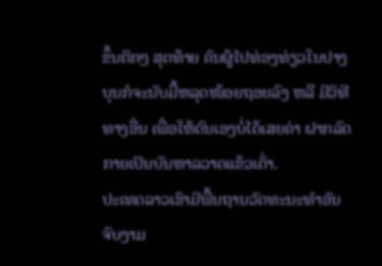ຂຶ້ນຕິກໆ ສຸດທ້າຍ ຄົນຜູ້ໄປທ່ອງທ່ຽວໃນປາງບຸນກໍຈະນັບມື້ຫລຸດໜ້ອຍຖອຍລົງ ຫລື ມີວິທີທາງອື່ນ ເພື່ອໃຫ້ຕົນເອງບໍ່ໄດ້ເສຍຄ່າ ຝາກລົດກາຍເປັນບັນຫາລວາດແຂ້ວເຕົ່າ.
ປະເທດລາວເຮົາມີພື້ນຖານວັດທະນະທຳອັນຈົບງາມ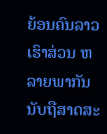ຍ້ອນຄົນລາວເຮົາສ່ວນ ຫລາຍພາກັນນັບຖືສາດສະ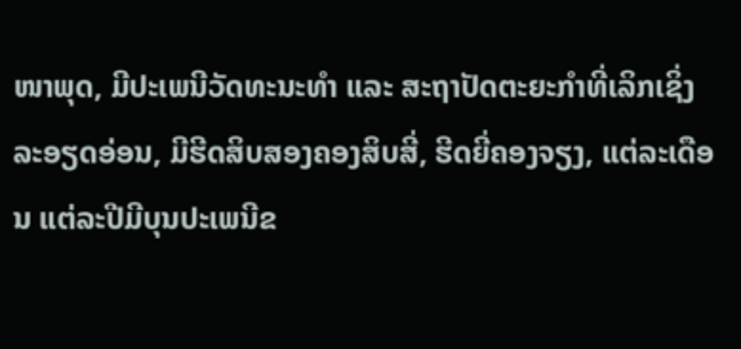ໜາພຸດ, ມີປະເພນີວັດທະນະທຳ ແລະ ສະຖາປັດຕະຍະກຳທີ່ເລິກເຊິ່ງລະອຽດອ່ອນ, ມີຮີດສິບສອງຄອງສິບສີ່, ຮີດຍີ່ຄອງຈຽງ, ແຕ່ລະເດືອນ ແຕ່ລະປີມີບຸນປະເພນີຂ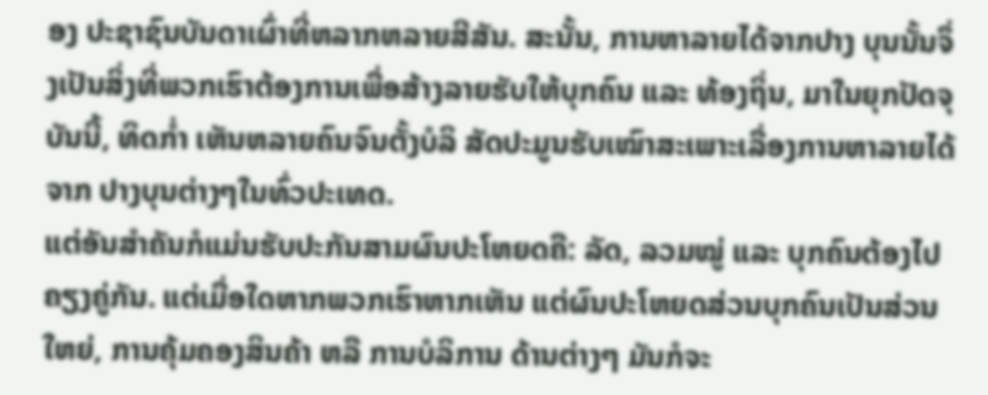ອງ ປະຊາຊົນບັນດາເຜົ່າທີ່ຫລາກຫລາຍສີສັນ. ສະນັ້ນ, ການຫາລາຍໄດ້ຈາກປາງ ບຸນນັ້ນຈຶ່ງເປັນສິ່ງທີ່ພວກເຮົາຕ້ອງການເພື່ອສ້າງລາຍຮັບໃຫ້ບຸກຄົນ ແລະ ທ້ອງຖິ່ນ, ມາໃນຍຸກປັດຈຸບັນນີ້, ທິດກ່ຳ ເຫັນຫລາຍຄົນຈົນຕັ້ງບໍລິ ສັດປະມູນຮັບເໝົາສະເພາະເລື່ອງການຫາລາຍໄດ້ຈາກ ປາງບຸນຕ່າງໆໃນທົ່ວປະເທດ.
ແຕ່ອັນສຳຄັນກໍແມ່ນຮັບປະກັນສາມຜົນປະໂຫຍດຄື: ລັດ, ລວມໝູ່ ແລະ ບຸກຄົນຕ້ອງໄປຄຽງຄູ່ກັນ. ແຕ່ເມື່ອໃດຫາກພວກເຮົາຫາກເຫັນ ແຕ່ຜົນປະໂຫຍດສ່ວນບຸກຄົນເປັນສ່ວນໃຫຍ່, ການຄຸ້ມຄອງສິນຄ້າ ຫລື ການບໍລິການ ດ້ານຕ່າງໆ ມັນກໍຈະ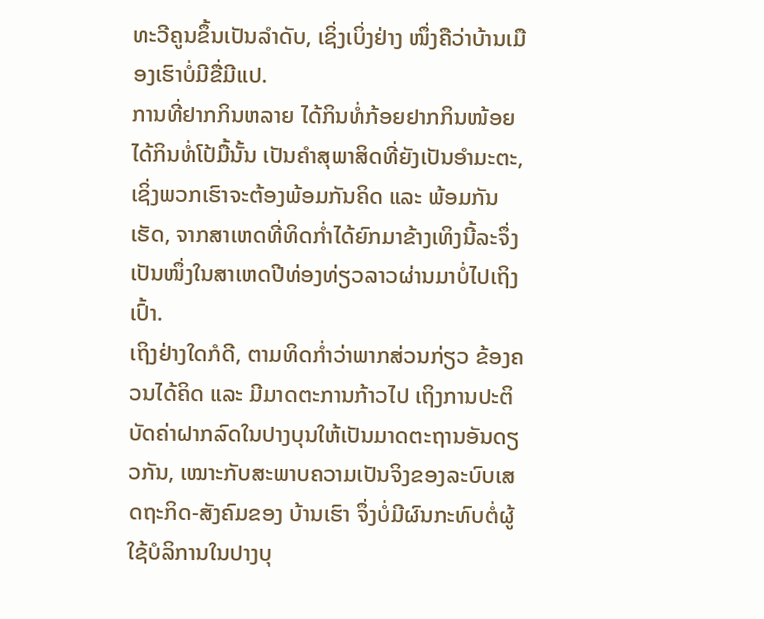ທະວີຄູນຂຶ້ນເປັນລຳດັບ, ເຊິ່ງເບິ່ງຢ່າງ ໜຶ່ງຄືວ່າບ້ານເມືອງເຮົາບໍ່ມີຂື່ມີແປ.
ການທີ່ຢາກກິນຫລາຍ ໄດ້ກິນທໍ່ກ້ອຍຢາກກິນໜ້ອຍໄດ້ກິນທໍ່ໂປ້ມື້ນັ້ນ ເປັນຄຳສຸພາສິດທີ່ຍັງເປັນອຳມະຕະ, ເຊິ່ງພວກເຮົາຈະຕ້ອງພ້ອມກັນຄິດ ແລະ ພ້ອມກັນເຮັດ, ຈາກສາເຫດທີ່ທິດກ່ຳໄດ້ຍົກມາຂ້າງເທິງນີ້ລະຈຶ່ງເປັນໜຶ່ງໃນສາເຫດປີທ່ອງທ່ຽວລາວຜ່ານມາບໍ່ໄປເຖິງເປົ້າ.
ເຖິງຢ່າງໃດກໍດີ, ຕາມທິດກ່ຳວ່າພາກສ່ວນກ່ຽວ ຂ້ອງຄວນໄດ້ຄິດ ແລະ ມີມາດຕະການກ້າວໄປ ເຖິງການປະຕິບັດຄ່າຝາກລົດໃນປາງບຸນໃຫ້ເປັນມາດຕະຖານອັນດຽວກັນ, ເໝາະກັບສະພາບຄວາມເປັນຈິງຂອງລະບົບເສດຖະກິດ-ສັງຄົມຂອງ ບ້ານເຮົາ ຈຶ່ງບໍ່ມີຜົນກະທົບຕໍ່ຜູ້ໃຊ້ບໍລິການໃນປາງບຸ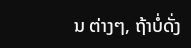ນ ຕ່າງໆ, ຖ້າບໍ່ດັ່ງ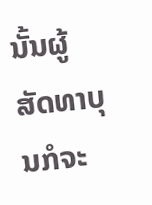ນັ້ນຜູ້ສັດທາບຸນກໍຈະ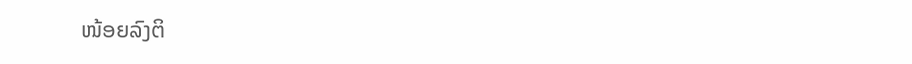ໜ້ອຍລົງຕິ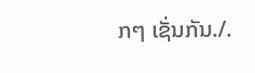ກໆ ເຊັ່ນກັນ./.